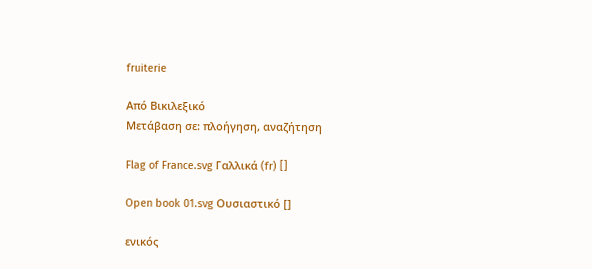fruiterie

Από Βικιλεξικό
Μετάβαση σε: πλοήγηση, αναζήτηση

Flag of France.svg Γαλλικά (fr) []

Open book 01.svg Ουσιαστικό []

ενικός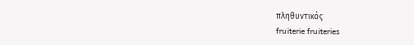πληθυντικός
fruiterie fruiteries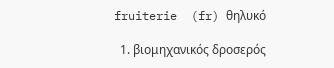fruiterie  (fr) θηλυκό

  1. βιομηχανικός δροσερός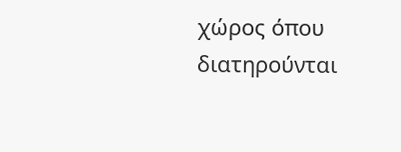χώρος όπου διατηρούνται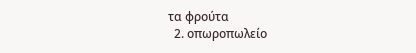τα φρούτα
  2. οπωροπωλείο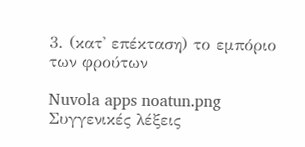3. (κατ' επέκταση) το εμπόριο των φρούτων

Nuvola apps noatun.png Συγγενικές λέξεις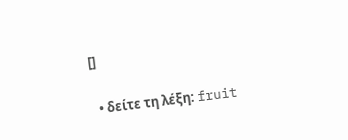[]

  • δείτε τη λέξη: fruit